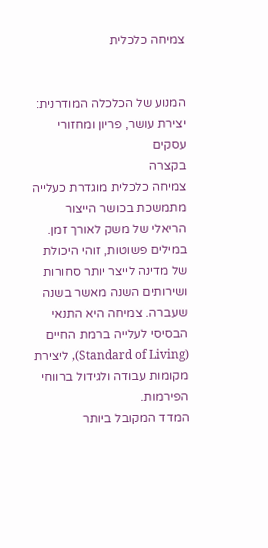צמיחה כלכלית


המנוע של הכלכלה המודרנית: יצירת עושר, פריון ומחזורי עסקים
בקצרה
צמיחה כלכלית מוגדרת כעלייה מתמשכת בכושר הייצור הריאלי של משק לאורך זמן. במילים פשוטות, זוהי היכולת של מדינה לייצר יותר סחורות ושירותים השנה מאשר בשנה שעברה. צמיחה היא התנאי הבסיסי לעלייה ברמת החיים (Standard of Living), ליצירת מקומות עבודה ולגידול ברווחי הפירמות.
המדד המקובל ביותר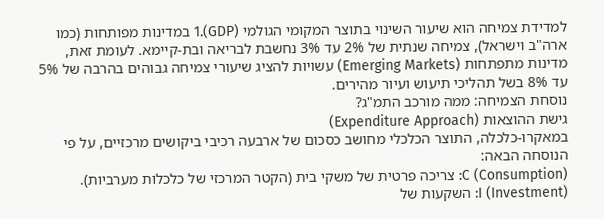למדידת צמיחה הוא שיעור השינוי בתוצר המקומי הגולמי (GDP).1 במדינות מפותחות (כמו ארה"ב וישראל), צמיחה שנתית של 2% עד 3% נחשבת לבריאה ובת-קיימא. לעומת זאת, מדינות מתפתחות (Emerging Markets) עשויות להציג שיעורי צמיחה גבוהים בהרבה של 5% עד 8% בשל תהליכי תיעוש ועיור מהירים.
נוסחת הצמיחה: ממה מורכב התמ"ג?
גישת ההוצאות (Expenditure Approach)
במאקרו-כלכלה, התוצר הכלכלי מחושב כסכום של ארבעה רכיבי ביקושים מרכזיים, על פי הנוסחה הבאה:
C (Consumption): צריכה פרטית של משקי בית (הקטר המרכזי של כלכלות מערביות).
I (Investment): השקעות של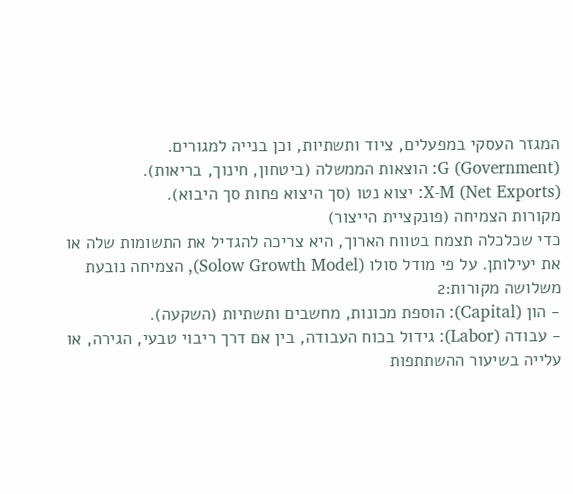המגזר העסקי במפעלים, ציוד ותשתיות, וכן בנייה למגורים.
G (Government): הוצאות הממשלה (ביטחון, חינוך, בריאות).
X-M (Net Exports): יצוא נטו (סך היצוא פחות סך היבוא).
מקורות הצמיחה (פונקציית הייצור)
כדי שכלכלה תצמח בטווח הארוך, היא צריכה להגדיל את התשומות שלה או את יעילותן. על פי מודל סולו (Solow Growth Model), הצמיחה נובעת משלושה מקורות:2
- הון (Capital): הוספת מכונות, מחשבים ותשתיות (השקעה).
- עבודה (Labor): גידול בכוח העבודה, בין אם דרך ריבוי טבעי, הגירה, או עלייה בשיעור ההשתתפות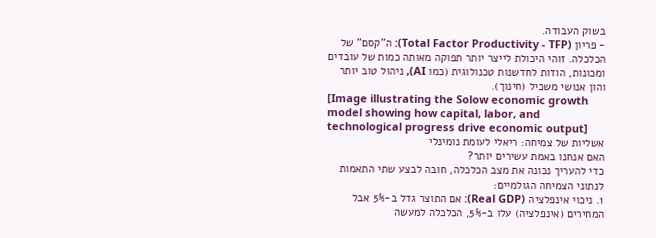בשוק העבודה.
- פריון (Total Factor Productivity - TFP): ה"קסם" של הכלכלה. זוהי היכולת לייצר יותר תפוקה מאותה כמות של עובדים ומכונות, הודות לחדשנות טכנולוגית (כמו AI), ניהול טוב יותר והון אנושי משכיל (חינוך).
[Image illustrating the Solow economic growth model showing how capital, labor, and technological progress drive economic output]
אשליות של צמיחה: ריאלי לעומת נומינלי
האם אנחנו באמת עשירים יותר?
כדי להעריך נכונה את מצב הכלכלה, חובה לבצע שתי התאמות לנתוני הצמיחה הגולמיים:
1. ניכוי אינפלציה (Real GDP): אם התוצר גדל ב-5% אבל המחירים (אינפלציה) עלו ב-5%, הכלכלה למעשה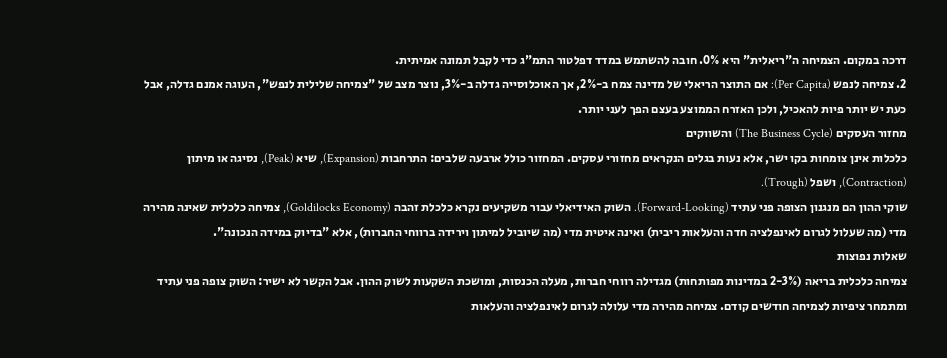דרכה במקום. הצמיחה ה"ריאלית" היא 0%. חובה להשתמש במדד דפלטור התמ"ג כדי לקבל תמונה אמיתית.
2. צמיחה לנפש (Per Capita): אם התוצר הריאלי של מדינה צמח ב-2%, אך האוכלוסייה גדלה ב-3%, נוצר מצב של "צמיחה שלילית לנפש", העוגה אמנם גדלה, אבל כעת יש יותר פיות להאכיל, ולכן האזרח הממוצע בעצם הפך לעני יותר.
מחזור העסקים (The Business Cycle) והשווקים
כלכלות אינן צומחות בקו ישר, אלא נעות בגלים הנקראים מחזורי עסקים. המחזור כולל ארבעה שלבים: התרחבות (Expansion), שיא (Peak), נסיגה או מיתון (Contraction), ושפל (Trough).
שוקי ההון הם מנגנון הצופה פני עתיד (Forward-Looking). השוק האידיאלי עבור משקיעים נקרא כלכלת זהבה (Goldilocks Economy), צמיחה כלכלית שאינה מהירה מדי (מה שעלול לגרום לאינפלציה חדה והעלאות ריבית) ואינה איטית מדי (מה שיוביל למיתון וירידה ברווחי החברות), אלא "בדיוק במידה הנכונה".
שאלות נפוצות
צמיחה כלכלית בריאה (2-3% במדינות מפותחות) מגדילה רווחי חברות, מעלה הכנסות, ומושכת השקעות לשוק ההון. אבל הקשר לא ישיר: השוק צופה פני עתיד ומתמחר ציפיות לצמיחה חודשים קודם. צמיחה מהירה מדי עלולה לגרום לאינפלציה והעלאות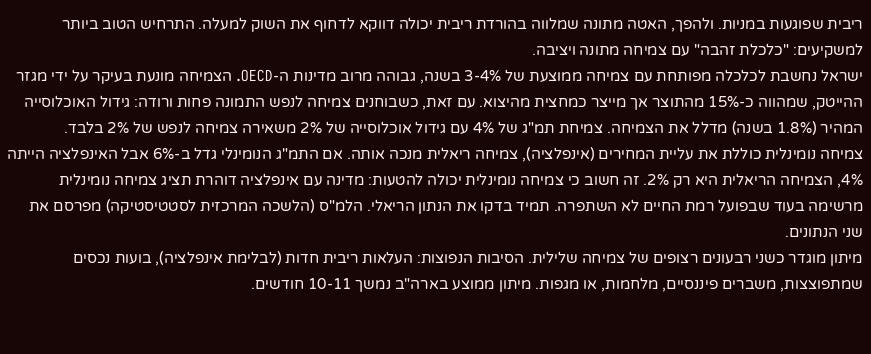ריבית שפוגעות במניות. ולהפך, האטה מתונה שמלווה בהורדת ריבית יכולה דווקא לדחוף את השוק למעלה. התרחיש הטוב ביותר למשקיעים: "כלכלת זהבה" עם צמיחה מתונה ויציבה.
ישראל נחשבת לכלכלה מפותחת עם צמיחה ממוצעת של 3-4% בשנה, גבוהה מרוב מדינות ה-OECD. הצמיחה מונעת בעיקר על ידי מגזר ההייטק, שמהווה כ-15% מהתוצר אך מייצר כמחצית מהיצוא. עם זאת, כשבוחנים צמיחה לנפש התמונה פחות ורודה: גידול האוכלוסייה המהיר (1.8% בשנה) מדלל את הצמיחה. צמיחת תמ"ג של 4% עם גידול אוכלוסייה של 2% משאירה צמיחה לנפש של 2% בלבד.
צמיחה נומינלית כוללת את עליית המחירים (אינפלציה), צמיחה ריאלית מנכה אותה. אם התמ"ג הנומינלי גדל ב-6% אבל האינפלציה הייתה 4%, הצמיחה הריאלית היא רק 2%. זה חשוב כי צמיחה נומינלית יכולה להטעות: מדינה עם אינפלציה דוהרת תציג צמיחה נומינלית מרשימה בעוד שבפועל רמת החיים לא השתפרה. תמיד בדקו את הנתון הריאלי. הלמ"ס (הלשכה המרכזית לסטטיסטיקה) מפרסם את שני הנתונים.
מיתון מוגדר כשני רבעונים רצופים של צמיחה שלילית. הסיבות הנפוצות: העלאות ריבית חדות (לבלימת אינפלציה), בועות נכסים שמתפוצצות, משברים פיננסיים, מלחמות, או מגפות. מיתון ממוצע בארה"ב נמשך 10-11 חודשים.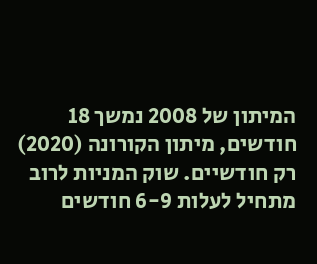המיתון של 2008 נמשך 18 חודשים, מיתון הקורונה (2020) רק חודשיים. שוק המניות לרוב מתחיל לעלות 6-9 חודשים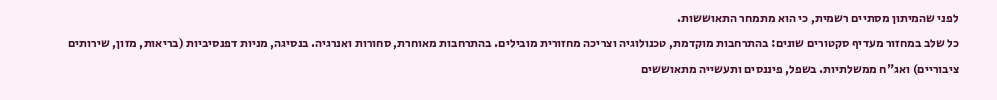לפני שהמיתון מסתיים רשמית, כי הוא מתמחר התאוששות.
כל שלב במחזור מעדיף סקטורים שונים: בהתרחבות מוקדמת, טכנולוגיה וצריכה מחזורית מובילים. בהתרחבות מאוחרת, סחורות ואנרגיה. בנסיגה, מניות דפנסיביות (בריאות, מזון, שירותים ציבוריים) ואג"ח ממשלתיות. בשפל, פיננסים ותעשייה מתאוששים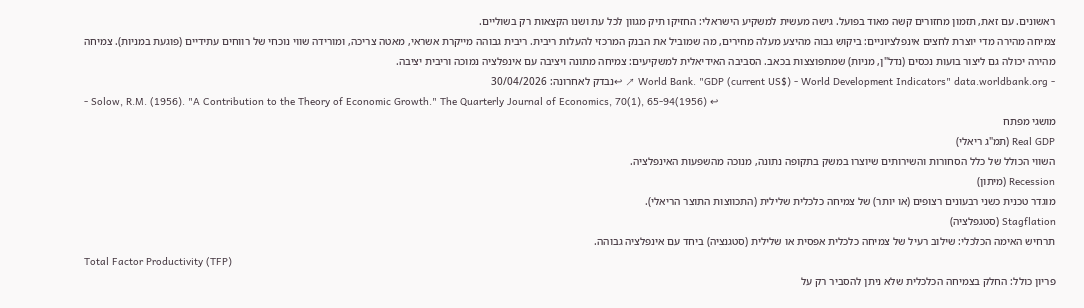ראשונים. עם זאת, תזמון מחזורים קשה מאוד בפועל. גישה מעשית למשקיע הישראלי: החזיקו תיק מגוון לכל עת ושנו הקצאות רק בשוליים.
צמיחה מהירה מדי יוצרת לחצים אינפלציוניים: ביקוש גבוה מהיצע מעלה מחירים, מה שמוביל את הבנק המרכזי להעלות ריבית. ריבית גבוהה מייקרת אשראי, מאטה צריכה, ומורידה שווי נוכחי של רווחים עתידיים (פוגעת במניות). צמיחה מהירה יכולה גם ליצור בועות נכסים (נדל"ן, מניות) שמתפוצצות בכאב. הסביבה האידיאלית למשקיעים: צמיחה מתונה ויציבה עם אינפלציה נמוכה וריבית יציבה.
- World Bank. "GDP (current US$) - World Development Indicators" data.worldbank.org ↗ ↩נבדק לאחרונה: 30/04/2026
- Solow, R.M. (1956). "A Contribution to the Theory of Economic Growth." The Quarterly Journal of Economics, 70(1), 65-94(1956) ↩
מושגי מפתח
Real GDP (תמ"ג ריאלי)
השווי הכולל של כלל הסחורות והשירותים שיוצרו במשק בתקופה נתונה, מנוכה מהשפעות האינפלציה.
Recession (מיתון)
מוגדר טכנית כשני רבעונים רצופים (או יותר) של צמיחה כלכלית שלילית (התכווצות התוצר הריאלי).
Stagflation (סטגפלציה)
תרחיש האימה הכלכלי: שילוב רעיל של צמיחה כלכלית אפסית או שלילית (סטגנציה) ביחד עם אינפלציה גבוהה.
Total Factor Productivity (TFP)
פריון כולל: החלק בצמיחה הכלכלית שלא ניתן להסביר רק על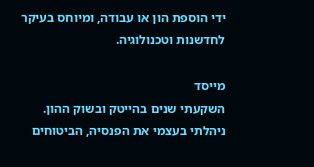ידי הוספת הון או עבודה, ומיוחס בעיקר לחדשנות וטכנולוגיה.

מייסד
השקעתי שנים בהייטק ובשוק ההון. ניהלתי בעצמי את הפנסיה, הביטוחים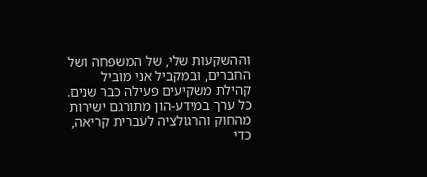וההשקעות שלי, של המשפחה ושל החברים, ובמקביל אני מוביל קהילת משקיעים פעילה כבר שנים. כל ערך במידע-הון מתורגם ישירות מהחוק והרגולציה לעברית קריאה, כדי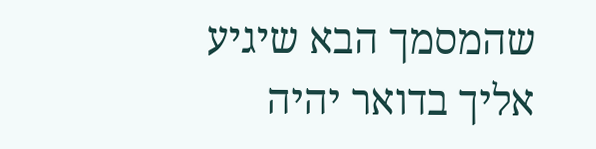שהמסמך הבא שיגיע אליך בדואר יהיה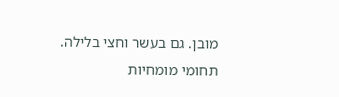מובן. גם בעשר וחצי בלילה.
תחומי מומחיות